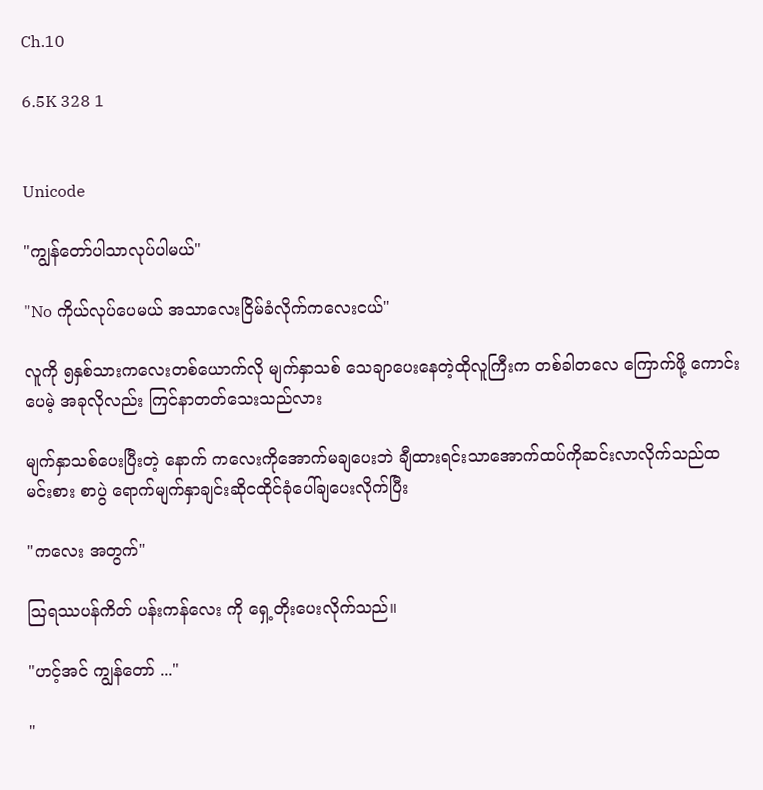Ch.10

6.5K 328 1


Unicode

"ကျွန်တော်ပါသာလုပ်ပါမယ်"

"No ကိုယ်လုပ်ပေမယ် အသာလေးငြိမ်ခံလိုက်ကလေးငယ်"

လူကို ၅နှစ်သားကလေးတစ်ယောက်လို မျက်နှာသစ် သေချာပေးနေတဲ့ထိုလူကြီးက တစ်ခါတလေ ကြောက်ဖို့ ကောင်းပေမဲ့ အခုလိုလည်း ကြင်နာတတ်သေးသည်လား

မျက်နှာသစ်ပေးပြီးတဲ့ ‌နောက် ကလေးကိုအောက်မချပေးဘဲ ချီထားရင်းသာအောက်ထပ်ကိုဆင်းလာလိုက်သည်ထမင်းစား စာပွဲ ရောက်မျက်နှာချင်းဆိုငထိုင်ခုံ‌ပေါ်ချပေးလိုက်ပြီး

"ကလေး အတွက်"

ဩရဿပန်ကိတ် ပန်းကန်လေး ကို‌ ရှေ့တိုးပေးလိုက်သည်။

"ဟင့်အင် ကျွန်တော် ..."

"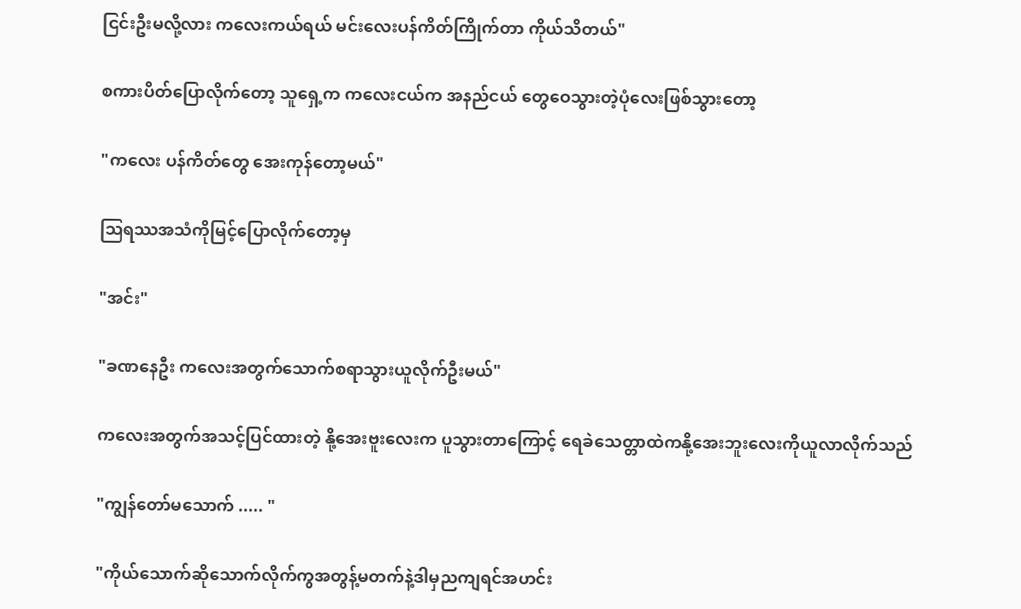ငြင်းဦးမလို့လား ကလေးကယ်ရယ် မင်းလေးပန်ကိတ်ကြိုက်တာ ကိုယ်သိတယ်"

စကားပိတ်ပြောလိုက်တော့ သူရှေ့က ကလေးငယ်က အနည်ငယ် တွေဝေသွားတဲ့ပုံလေးဖြစ်သွားတော့

"ကလေး ပန်ကိတ်တွေ အေးကုန်တော့မယ်"

ဩရဿအသံကိုမြင့်ပြောလိုက်တော့မှ

"အင်း"

"ခဏနေဦး ကလေးအတွက်သောက်စရာသွားယူလိုက်ဦးမယ်"

ကလေးအတွက်အသင့်ပြင်ထားတဲ့ နို့အေးဗူးလေးက ပူသွားတာကြောင့် ရေခဲသေတ္တာထဲကနို့အေးဘူးလေးကိုယူလာလိုက်သည်

"ကျွန်တော်မသောက် ..... "

"ကိုယ်သောက်ဆိုသောက်လိုက်ကွအတွန့်မတက်နဲ့ဒါမှညကျရင်အဟင်း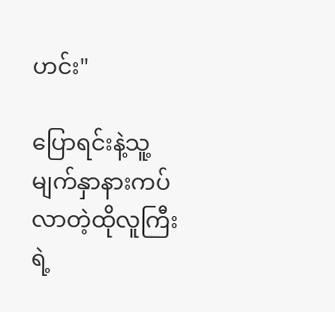ဟင်း"

ပြောရင်းနဲ့သူ့မျက်နှာနားကပ်လာတဲ့ထိုလူကြီးရဲ့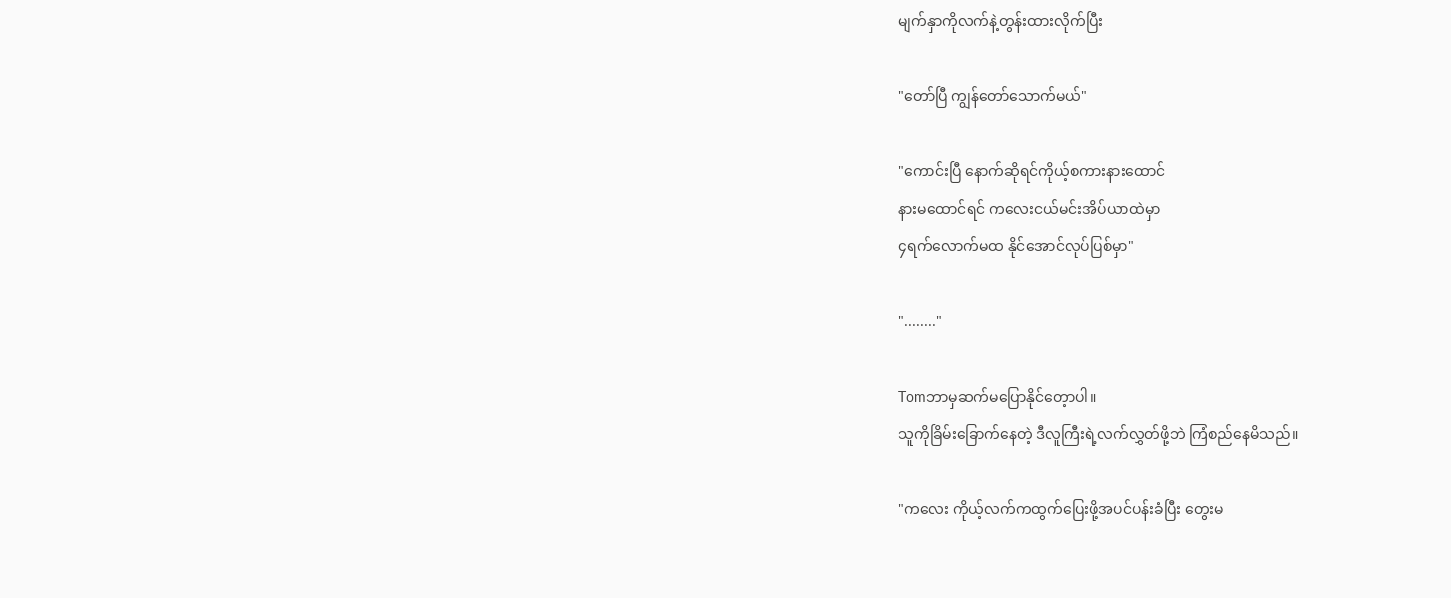မျက်နှာကိုလက်နဲ့တွန်းထားလိုက်ပြီး

"တော်ပြီ ကျွန်တော်သောက်မယ်"

"ကောင်းပြီ နောက်ဆိုရင်ကိုယ့်စကားနားထောင်
နားမထောင်ရင် ကလေးငယ်မင်းအိပ်ယာထဲမှာ
၄ရက်လောက်မထ နိုင်အောင်လုပ်ပြစ်မှာ"

"........"

Tomဘာမှဆက်မပြောနိုင်တေ့ာပါ။
သူကိုခြိမ်းခြောက်နေတဲ့ ဒီလူကြီးရဲ့လက်လွှတ်ဖို့ဘဲ ကြံစည်နေမိသည်။

"ကလေး ကိုယ့်လက်ကထွက်ပြေးဖို့အပင်ပန်းခံပြီး တွေးမ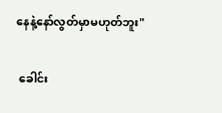နေနဲ့နော်လွတ်မှာမဟုတ်ဘူး"

 ခေါင်း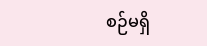စဉ်မရှိ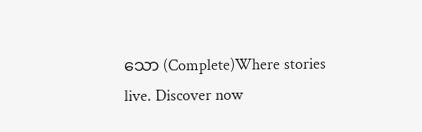သော (Complete)Where stories live. Discover now